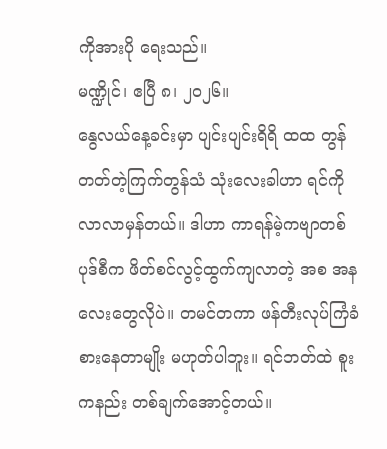ကိုအားပို ရေးသည်။
မဏ္ဍိုင်၊ ဧပြီ ၈၊ ၂၀၂၆။
နွေလယ်နေ့ခင်းမှာ ပျင်းပျင်းရိရိ ထထ တွန်တတ်တဲ့ကြက်တွန်သံ သုံးလေးခါဟာ ရင်ကိုလာလာမှန်တယ်။ ဒါဟာ ကာရန်မဲ့ကဗျာတစ်ပုဒ်စီက ဖိတ်စင်လွင့်ထွက်ကျလာတဲ့ အစ အနလေးတွေလိုပဲ။ တမင်တကာ ဖန်တီးလုပ်ကြံခံစားနေတာမျိုး မဟုတ်ပါဘူး။ ရင်ဘတ်ထဲ စူးကနည်း တစ်ချက်အောင့်တယ်။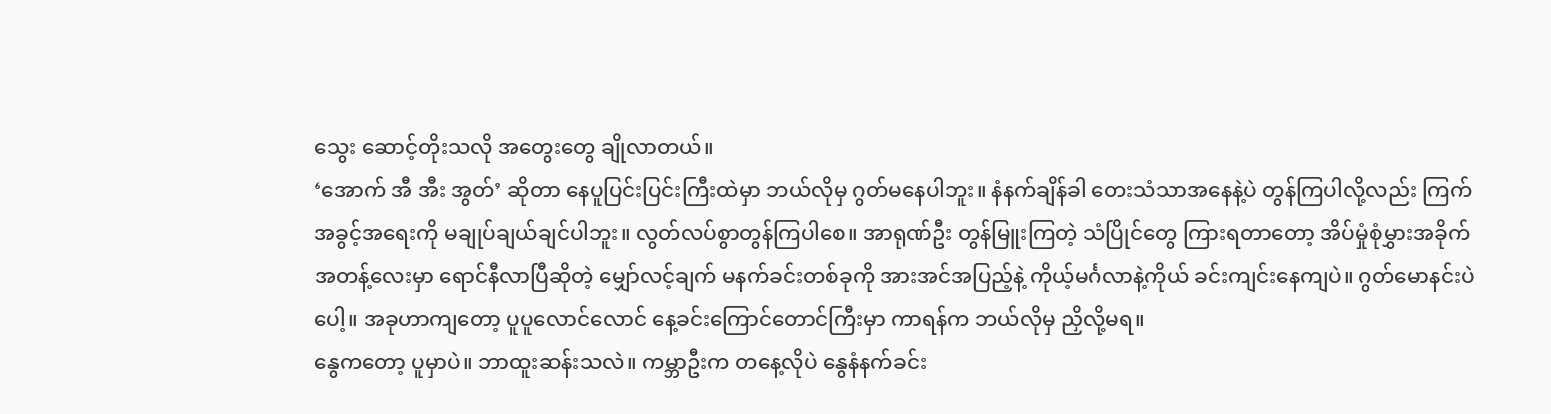သွေး ဆောင့်တိုးသလို အတွေးတွေ ချိုလာတယ်။
‘အောက် အီ အီး အွတ်’ ဆိုတာ နေပူပြင်းပြင်းကြီးထဲမှာ ဘယ်လိုမှ ဂွတ်မနေပါဘူး။ နံနက်ချိန်ခါ တေးသံသာအနေနဲ့ပဲ တွန်ကြပါလို့လည်း ကြက် အခွင့်အရေးကို မချုပ်ချယ်ချင်ပါဘူး။ လွတ်လပ်စွာတွန်ကြပါစေ။ အာရုဏ်ဦး တွန်မြူးကြတဲ့ သံပြိုင်တွေ ကြားရတာတော့ အိပ်မှုံစုံမွှားအခိုက်အတန့်လေးမှာ ရောင်နီလာပြီဆိုတဲ့ မျှော်လင့်ချက် မနက်ခင်းတစ်ခုကို အားအင်အပြည့်နဲ့ ကိုယ့်မင်္ဂလာနဲ့ကိုယ် ခင်းကျင်းနေကျပဲ။ ဂွတ်မောနင်းပဲပေါ့။ အခုဟာကျတော့ ပူပူလောင်လောင် နေ့ခင်းကြောင်တောင်ကြီးမှာ ကာရန်က ဘယ်လိုမှ ညှိလို့မရ။
နွေကတော့ ပူမှာပဲ။ ဘာထူးဆန်းသလဲ။ ကမ္ဘာဦးက တနေ့လိုပဲ နွေနံနက်ခင်း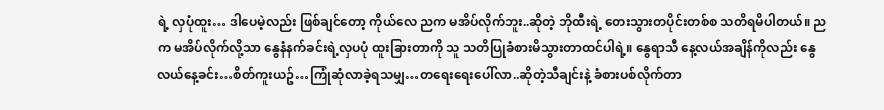ရဲ့ လှပုံထူး… ဒါပေမဲ့လည်း ဖြစ်ချင်တော့ ကိုယ်လေ ညက မအိပ်လိုက်ဘူး..ဆိုတဲ့ ဘိုထီးရဲ့ တေးသွားတပိုင်းတစ်စ သတိရမိပါတယ်။ ညက မအိပ်လိုက်လို့သာ နွေနံနက်ခင်းရဲ့လှပပုံ ထူးခြားတာကို သူ သတိပြုခံစားမိသွားတာထင်ပါရဲ့။ နွေရာသီ နေ့လယ်အချိန်ကိုလည်း နွေလယ်နေ့ခင်း…စိတ်ကူးယဥ်…ကြုံဆုံလာခဲ့ရသမျှ…တရေးရေးပေါ်လာ..ဆိုတဲ့သီချင်းနဲ့ ခံစားပစ်လိုက်တာ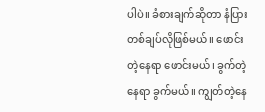ပါပဲ။ ခံစားချက်ဆိုတာ နံပြားတစ်ချပ်လိုဖြစ်မယ်။ ဖောင်းတဲ့နေရာ ဖောင်းမယ်၊ ခွက်တဲ့နေရာ ခွက်မယ်။ ကျွတ်တဲ့နေ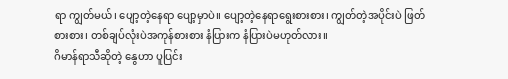ရာ ကျွတ်မယ်၊ ပျော့တဲ့နေရာ ပျော့မှာပဲ။ ပျော့တဲ့နေရာရွေးစားစား၊ ကျွတ်တဲ့အပိုင်းပဲ ဖြတ်စားစား၊ တစ်ချပ်လုံးပဲအကုန်စားစား နံပြားက နံပြားပဲမဟုတ်လား။
ဂိမာန်ရာသီဆိုတဲ့ နွေဟာ ပူပြင်း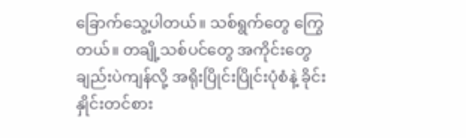ခြောက်သွေ့ပါတယ်။ သစ်ရွက်တွေ ကြွေတယ်။ တချို့သစ်ပင်တွေ အကိုင်းတွေချည်းပဲကျန်လို့ အရိုးပြိုင်းပြိုင်းပုံစံနဲ့ ခိုင်းနှိုင်းတင်စား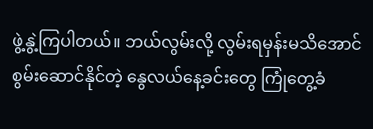ဖွဲ့နွဲ့ကြပါတယ်။ ဘယ်လွမ်းလို့ လွမ်းရမှန်းမသိအောင် စွမ်းဆောင်နိုင်တဲ့ နွေလယ်နေ့ခင်းတွေ ကြုံတွေ့ခံ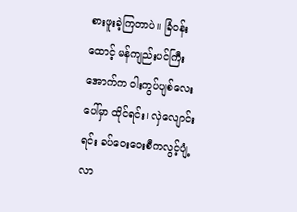စားဖူးခဲ့ကြတာပဲ။ ခြံဝန်းထောင့် မန်ကျည်းပင်ကြီးအောက်က ဝါးကွပ်ပျစ်လေးပေါ်မှာ ထိုင်ရင်း၊ လှဲလျောင်းရင်း ခပ်ဝေးဝေးစီကလွင့်ပျံ့လာ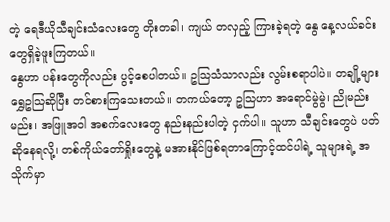တဲ့ ရေဒီယိုသီချင်းသံလေးတွေ တိုးတခါ၊ ကျယ် တလှည့် ကြားခဲ့ရတဲ့ နွေ နေ့လယ်ခင်းတွေရှိခဲ့ဖူးကြတယ်။
နွေဟာ ပန်းတွေကိုလည်း ပွင့်စေပါတယ်။ ဥသြသံသာလည်း လွမ်းစရာပါပဲ။ တချို့များ ရွှေဥသြဆိုပြီး တင်စားကြသေးတယ်။ တကယ်တော့ ဥသြဟာ အရောင်မွဲမွဲ၊ ညိုမည်းမည်း၊ အဖြူအဝါ အစက်လေးတွေ နည်းနည်းပါတဲ့ ငှက်ပါ။ သူဟာ သီချင်းတွေပဲ ပတ်ဆိုနေရလို့၊ တစ်ကိုယ်တော်ရှိုးတွေနဲ့ မအားနိုင်ဖြစ်ရတာကြောင့်ထင်ပါရဲ့ သူများရဲ့ အသိုက်မှာ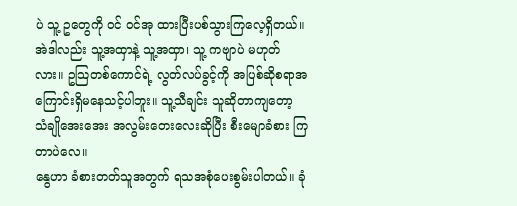ပဲ သူ့ ဥတွေကို ဝင် ဝင်အု ထားပြီးပစ်သွားကြလေ့ရှိတယ်။ အဲဒါလည်း သူ့အထှာနဲ့ သူ့အထှာ၊ သူ့ ကဗျာပဲ မဟုတ်လား။ ဥသြတစ်ကောင်ရဲ့ လွတ်လပ်ခွင့်ကို အပြစ်ဆိုစရာအကြောင်းရှိမနေသင့်ပါဘူး။ သူ့သီချင်း သူဆိုတာကျတော့ သံချိုအေးအေး အလွမ်းတေးလေးဆိုပြီး စီးမျောခံစား ကြတာပဲလေ။
နွေဟာ ခံစားတတ်သူအတွက် ရသအစုံပေးစွမ်းပါတယ်။ ခုံ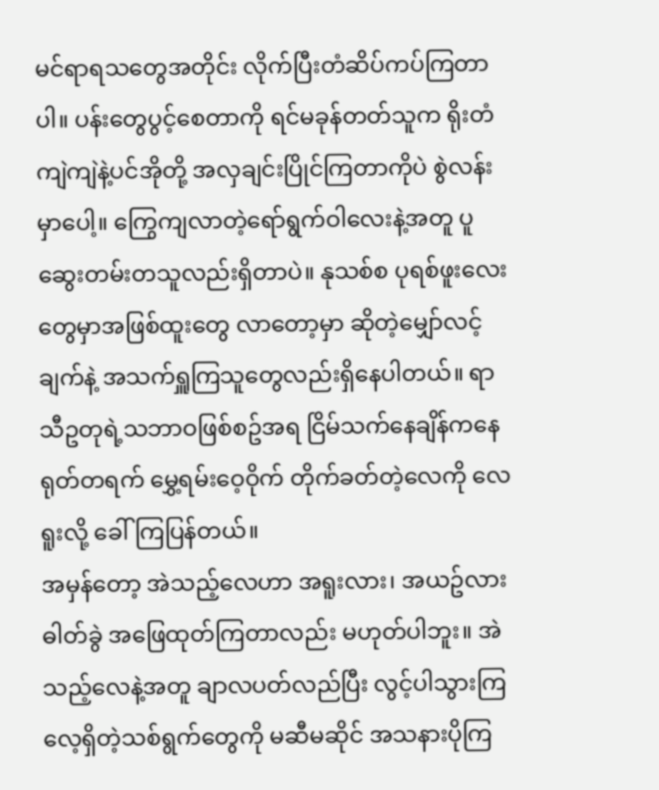မင်ရာရသတွေအတိုင်း လိုက်ပြီးတံဆိပ်ကပ်ကြတာပါ။ ပန်းတွေပွင့်စေတာကို ရင်မခုန်တတ်သူက ရိုးတံကျဲကျဲနဲ့ပင်အိုတို့ အလှချင်းပြိုင်ကြတာကိုပဲ စွဲလန်းမှာပေါ့။ ကြွေကျလာတဲ့ရော်ရွက်ဝါလေးနဲ့အတူ ပူဆွေးတမ်းတသူလည်းရှိတာပဲ။ နုသစ်စ ပုရစ်ဖူးလေးတွေမှာအဖြစ်ထူးတွေ လာတော့မှာ ဆိုတဲ့မျှော်လင့်ချက်နဲ့ အသက်ရှူကြသူတွေလည်းရှိနေပါတယ်။ ရာသီဥတုရဲ့သဘာဝဖြစ်စဥ်အရ ငြိမ်သက်နေချိန်ကနေ ရုတ်တရက် မွှေ့ရမ်းဝေ့ဝိုက် တိုက်ခတ်တဲ့လေကို လေရူးလို့ ခေါ်ကြပြန်တယ်။
အမှန်တော့ အဲသည့်လေဟာ အရူးလား၊ အယဥ်လား ဓါတ်ခွဲ အဖြေထုတ်ကြတာလည်း မဟုတ်ပါဘူး။ အဲသည့်လေနဲ့အတူ ချာလပတ်လည်ပြီး လွင့်ပါသွားကြလေ့ရှိတဲ့သစ်ရွက်တွေကို မဆီမဆိုင် အသနားပိုကြ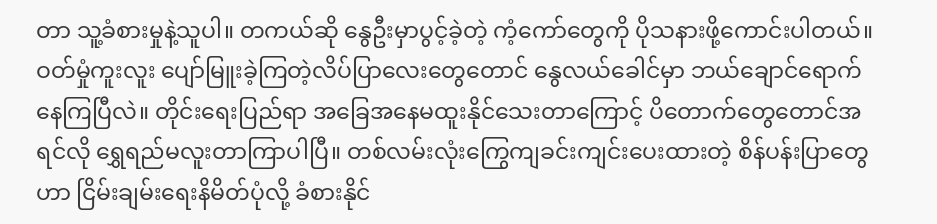တာ သူ့ခံစားမှုနဲ့သူပါ။ တကယ်ဆို နွေဦးမှာပွင့်ခဲ့တဲ့ ကံ့ကော်တွေကို ပိုသနားဖို့ကောင်းပါတယ်။ ဝတ်မှုံကူးလူး ပျော်မြူးခဲ့ကြတဲ့လိပ်ပြာလေးတွေတောင် နွေလယ်ခေါင်မှာ ဘယ်ချောင်ရောက်နေကြပြီလဲ။ တိုင်းရေးပြည်ရာ အခြေအနေမထူးနိုင်သေးတာကြောင့် ပိတောက်တွေတောင်အရင်လို ရွှေရည်မလူးတာကြာပါပြီ။ တစ်လမ်းလုံးကြွေကျခင်းကျင်းပေးထားတဲ့ စိန်ပန်းပြာတွေဟာ ငြိမ်းချမ်းရေးနိမိတ်ပုံလို့ ခံစားနိုင်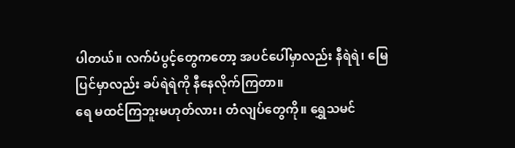ပါတယ်။ လက်ပံပွင့်တွေကတော့ အပင်ပေါ်မှာလည်း နီရဲရဲ၊ မြေပြင်မှာလည်း ခပ်ရဲရဲကို နီနေလိုက်ကြတာ။
ရေ မထင်ကြဘူးမဟုတ်လား၊ တံလျပ်တွေကို။ ရွှေသမင်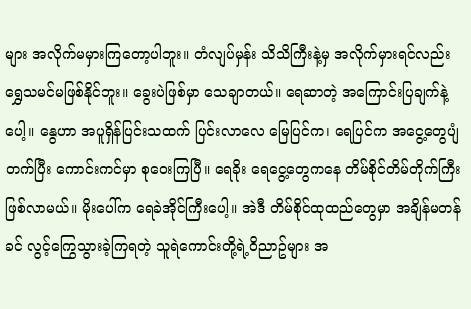များ အလိုက်မမှားကြတော့ပါဘူး။ တံလျပ်မှန်း သိသိကြီးနဲ့မှ အလိုက်မှားရင်လည်း ရွှေသမင်မဖြစ်နိုင်ဘူး။ ခွေးပဲဖြစ်မှာ သေချာတယ်။ ရေဆာတဲ့ အကြောင်းပြချက်နဲ့ပေါ့။ နွေဟာ အပူရှိန်ပြင်းသထက် ပြင်းလာလေ မြေပြင်က၊ ရေပြင်က အငွေ့တွေပျံတက်ပြီး ကောင်းကင်မှာ စုဝေးကြပြီ။ ရေခိုး ရေငွေ့တွေကနေ တိမ်စိုင်တိမ်တိုက်ကြီးဖြစ်လာမယ်။ မိုးပေါ်က ရေခဲအိုင်ကြီးပေါ့။ အဲဒီ တိမ်စိုင်ထုထည်တွေမှာ အချိန်မတန်ခင် လွင့်ကြွေသွားခဲ့ကြရတဲ့ သူရဲကောင်းတို့ရဲ့ဝိညာဥ်များ အ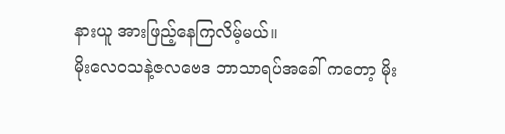နားယူ အားဖြည့်နေကြလိမ့်မယ်။
မိုးလေဝသနဲ့ဇလဗေဒ ဘာသာရပ်အခေါ် ကတော့ မိုး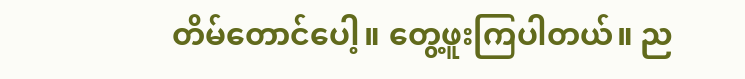တိမ်တောင်ပေါ့။ တွေ့ဖူးကြပါတယ်။ ည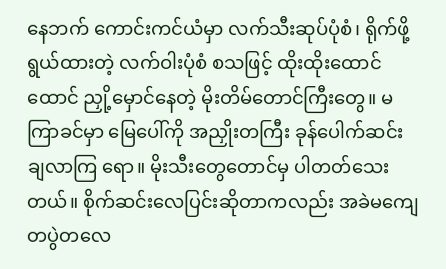နေဘက် ကောင်းကင်ယံမှာ လက်သီးဆုပ်ပုံစံ၊ ရိုက်ဖို့ရွယ်ထားတဲ့ လက်ဝါးပုံစံ စသဖြင့် ထိုးထိုးထောင်ထောင် ညှို့မှောင်နေတဲ့ မိုးတိမ်တောင်ကြီးတွေ။ မကြာခင်မှာ မြေပေါ်ကို အညှိုးတကြီး ခုန်ပေါက်ဆင်းချလာကြ ရော။ မိုးသီးတွေတောင်မှ ပါတတ်သေးတယ်။ စိုက်ဆင်းလေပြင်းဆိုတာကလည်း အခဲမကျေ တပွဲတလေ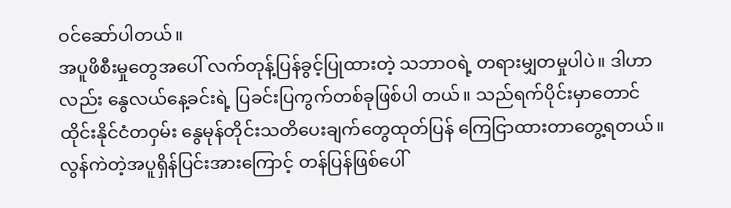ဝင်ဆော်ပါတယ်။
အပူဖိစီးမှုတွေအပေါ် လက်တုန့်ပြန်ခွင့်ပြုထားတဲ့ သဘာဝရဲ့ တရားမျှတမှုပါပဲ။ ဒါဟာလည်း နွေလယ်နေ့ခင်းရဲ့ ပြခင်းပြကွက်တစ်ခုဖြစ်ပါ တယ်။ သည်ရက်ပိုင်းမှာတောင် ထိုင်းနိုင်ငံတဝှမ်း နွေမုန်တိုင်းသတိပေးချက်တွေထုတ်ပြန် ကြေငြာထားတာတွေ့ရတယ်။ လွန်ကဲတဲ့အပူရှိန်ပြင်းအားကြောင့် တန်ပြန်ဖြစ်ပေါ်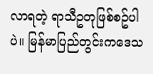လာရတဲ့ ရာသီဥတုဖြစ်စဥ်ပါပဲ။ မြန်မာပြည်တွင်းကဒေသ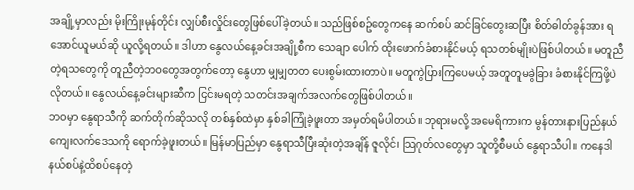အချို့မှာလည်း မိုးကြိုးမုန်တိုင်း လျှပ်စီးလှိုင်းတွေဖြစ်ပေါ်ခဲ့တယ်။ သည်ဖြစ်စဥ်တွေကနေ ဆက်စပ် ဆင်ခြင်တွေးဆပြီး စိတ်ဓါတ်ခွန်အား ရအောင်ယူမယ်ဆို ယူလို့ရတယ်။ ဒါဟာ နွေလယ်နေ့ခင်းအချို့စီက သေချာ ပေါက် ထိုးဖောက်ခံစားနိုင်မယ့် ရသတစ်မျိုးပဲဖြစ်ပါတယ်။ မတူညီတဲ့ရသတွေကို တူညီတဲ့ဘဝတွေအတွက်တော့ နွေဟာ မျှမျှတတ ပေးစွမ်းထားတာပဲ။ မတူကွဲပြားကြပေမယ့် အတူတူမခွဲခြား ခံစားနိုင်ကြဖို့ပဲလိုတယ်။ နွေလယ်နေ့ခင်းများဆီက ငြင်းမရတဲ့ သတင်းအချက်အလက်တွေဖြစ်ပါတယ်။
ဘဝမှာ နွေရာသီကို ဆက်တိုက်ဆိုသလို တစ်နှစ်ထဲမှာ နှစ်ခါကြုံခဲ့ဖူးတာ အမှတ်ရမိပါတယ်။ ဘုရားမလို့ အမေရိကားက မွန်တားနားပြည်နယ် ကျေးလက်ဒေသကို ရောက်ခဲ့ဖူးတယ်။ မြန်မာပြည်မှာ နွေရာသီပြီးဆုံးတဲ့အချိန် ဇူလိုင်၊ သြဂုတ်လတွေမှာ သူတို့စီမယ် နွေရာသီပါ။ ကနေဒါနယ်စပ်နဲ့ထိစပ်နေတဲ့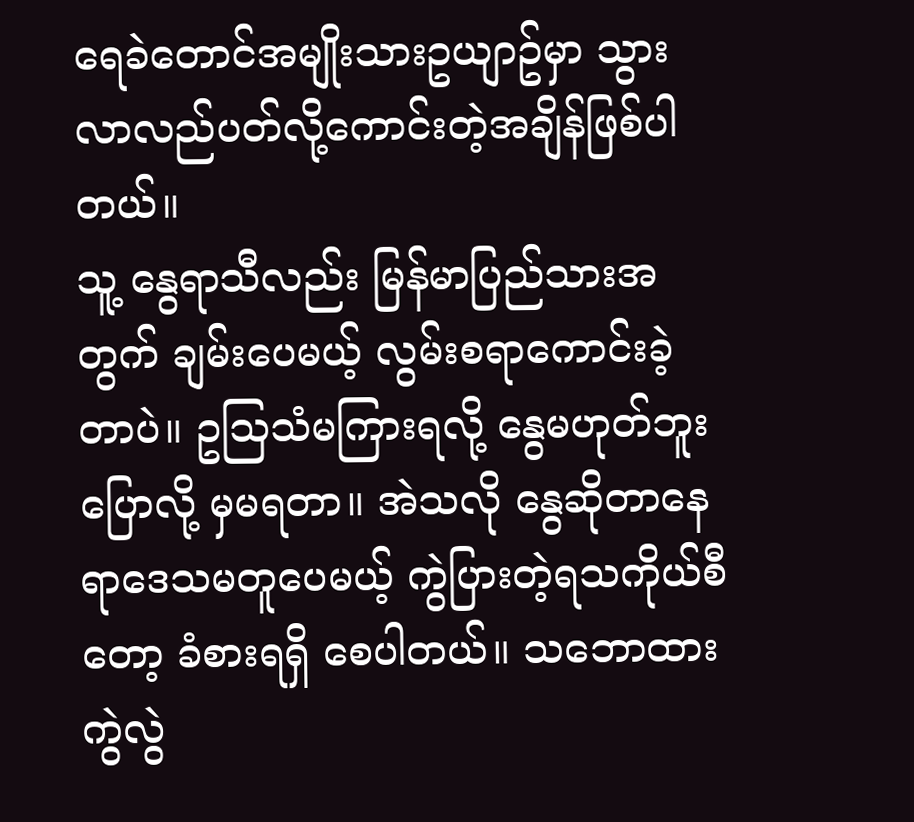ရေခဲတောင်အမျိုးသားဥယျာဥ်မှာ သွားလာလည်ပတ်လို့ကောင်းတဲ့အချိန်ဖြစ်ပါတယ်။
သူ့ နွေရာသီလည်း မြန်မာပြည်သားအတွက် ချမ်းပေမယ့် လွမ်းစရာကောင်းခဲ့တာပဲ။ ဥသြသံမကြားရလို့ နွေမဟုတ်ဘူး ပြောလို့ မှမရတာ။ အဲသလို နွေဆိုတာနေရာဒေသမတူပေမယ့် ကွဲပြားတဲ့ရသကိုယ်စီတော့ ခံစားရရှိ စေပါတယ်။ သဘောထားကွဲလွဲ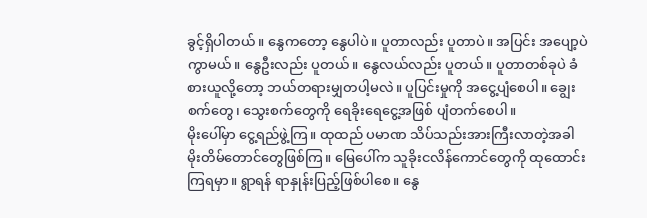ခွင့်ရှိပါတယ်။ နွေကတော့ နွေပါပဲ။ ပူတာလည်း ပူတာပဲ။ အပြင်း အပျော့ပဲကွာမယ်။ နွေဦးလည်း ပူတယ်။ နွေလယ်လည်း ပူတယ်။ ပူတာတစ်ခုပဲ ခံစားယူလို့တော့ ဘယ်တရားမျှတပါ့မလဲ။ ပူပြင်းမှုကို အငွေ့ပျံစေပါ။ ချွေးစက်တွေ၊ သွေးစက်တွေကို ရေခိုးရေငွေ့အဖြစ် ပျံတက်စေပါ။
မိုးပေါ်မှာ ငွေ့ရည်ဖွဲ့ကြ။ ထုထည် ပမာဏ သိပ်သည်းအားကြီးလာတဲ့အခါ မိုးတိမ်တောင်တွေဖြစ်ကြ။ မြေပေါ်က သူခိုးငလိန်ကောင်တွေကို ထုထောင်းကြရမှာ။ ရွာရန် ရာနှုန်းပြည့်ဖြစ်ပါစေ။ နွေ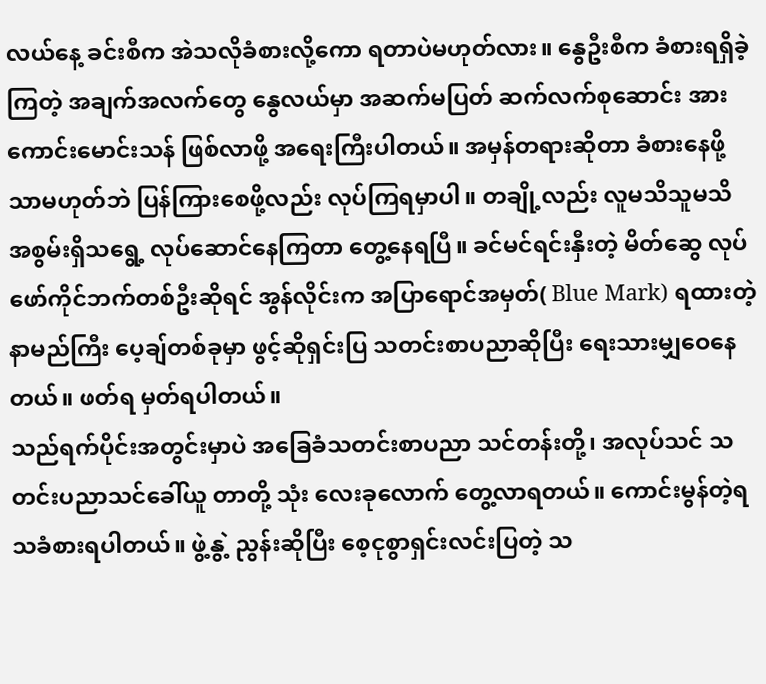လယ်နေ့ ခင်းစီက အဲသလိုခံစားလို့ကော ရတာပဲမဟုတ်လား။ နွေဦးစီက ခံစားရရှိခဲ့ကြတဲ့ အချက်အလက်တွေ နွေလယ်မှာ အဆက်မပြတ် ဆက်လက်စုဆောင်း အားကောင်းမောင်းသန် ဖြစ်လာဖို့ အရေးကြီးပါတယ်။ အမှန်တရားဆိုတာ ခံစားနေဖို့သာမဟုတ်ဘဲ ပြန်ကြားစေဖို့လည်း လုပ်ကြရမှာပါ။ တချို့လည်း လူမသိသူမသိ အစွမ်းရှိသရွေ့ လုပ်ဆောင်နေကြတာ တွေ့နေရပြီ။ ခင်မင်ရင်းနှီးတဲ့ မိတ်ဆွေ လုပ်ဖော်ကိုင်ဘက်တစ်ဦးဆိုရင် အွန်လိုင်းက အပြာရောင်အမှတ်( Blue Mark) ရထားတဲ့ နာမည်ကြီး ပေ့ချ်တစ်ခုမှာ ဖွင့်ဆိုရှင်းပြ သတင်းစာပညာဆိုပြီး ရေးသားမျှဝေနေတယ်။ ဖတ်ရ မှတ်ရပါတယ်။
သည်ရက်ပိုင်းအတွင်းမှာပဲ အခြေခံသတင်းစာပညာ သင်တန်းတို့၊ အလုပ်သင် သတင်းပညာသင်ခေါ်ယူ တာတို့ သုံး လေးခုလောက် တွေ့လာရတယ်။ ကောင်းမွန်တဲ့ရသခံစားရပါတယ်။ ဖွဲ့နွဲ့ ညွန်းဆိုပြီး စေ့ငုစွာရှင်းလင်းပြတဲ့ သ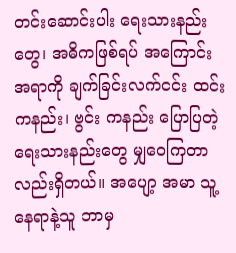တင်းဆောင်းပါး ရေးသားနည်းတွေ၊ အဓိကဖြစ်ရပ် အကြောင်းအရာကို ချက်ခြင်းလက်ငင်း ထင်းကနည်း၊ ဗွင်း ကနည်း ပြောပြတဲ့ ရေးသားနည်းတွေ မျှဝေကြတာလည်းရှိတယ်။ အပျော့ အမာ သူ့နေရာနဲ့သူ ဘာမှ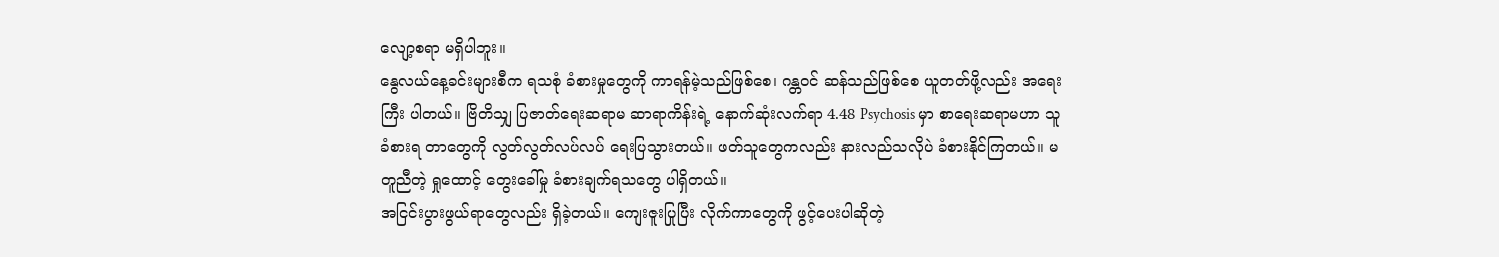လျော့စရာ မရှိပါဘူး။
နွေလယ်နေ့ခင်းများစီက ရသစုံ ခံစားမှုတွေကို ကာရန်မဲ့သည်ဖြစ်စေ၊ ဂန္တဝင် ဆန်သည်ဖြစ်စေ ယူတတ်ဖို့လည်း အရေးကြီး ပါတယ်။ ဗြိတိသျှ ပြဇာတ်ရေးဆရာမ ဆာရာကိန်းရဲ့ နောက်ဆုံးလက်ရာ 4.48 Psychosis မှာ စာရေးဆရာမဟာ သူခံစားရ တာတွေကို လွတ်လွတ်လပ်လပ် ရေးပြသွားတယ်။ ဖတ်သူတွေကလည်း နားလည်သလိုပဲ ခံစားနိုင်ကြတယ်။ မတူညီတဲ့ ရှုထောင့် တွေးခေါ်မှု ခံစားချက်ရသတွေ ပါရှိတယ်။
အငြင်းပွားဖွယ်ရာတွေလည်း ရှိခဲ့တယ်။ ကျေးဇူးပြုပြီး လိုက်ကာတွေကို ဖွင့်ပေးပါဆိုတဲ့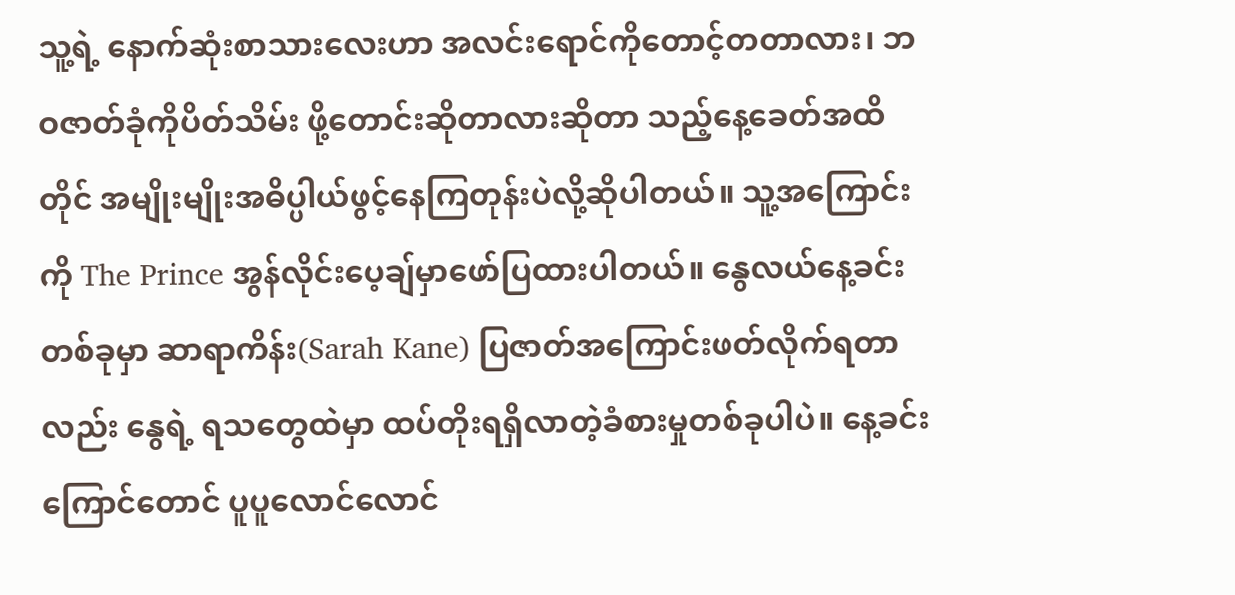သူ့ရဲ့ နောက်ဆုံးစာသားလေးဟာ အလင်းရောင်ကိုတောင့်တတာလား၊ ဘဝဇာတ်ခုံကိုပိတ်သိမ်း ဖို့တောင်းဆိုတာလားဆိုတာ သည့်နေ့ခေတ်အထိတိုင် အမျိုးမျိုးအဓိပ္ပါယ်ဖွင့်နေကြတုန်းပဲလို့ဆိုပါတယ်။ သူ့အကြောင်းကို The Prince အွန်လိုင်းပေ့ချ်မှာဖော်ပြထားပါတယ်။ နွေလယ်နေ့ခင်းတစ်ခုမှာ ဆာရာကိန်း(Sarah Kane) ပြဇာတ်အကြောင်းဖတ်လိုက်ရတာလည်း နွေရဲ့ ရသတွေထဲမှာ ထပ်တိုးရရှိလာတဲ့ခံစားမှုတစ်ခုပါပဲ။ နေ့ခင်း ကြောင်တောင် ပူပူလောင်လောင်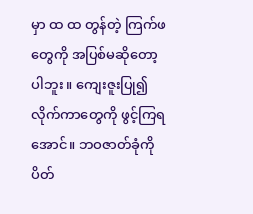မှာ ထ ထ တွန်တဲ့ ကြက်ဖတွေကို အပြစ်မဆိုတော့ပါဘူး။ ကျေးဇူးပြု၍ လိုက်ကာတွေကို ဖွင့်ကြရအောင်။ ဘဝဇာတ်ခုံကို ပိတ်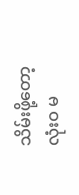သိမ်းဖို့တော့ လုံးဝ မ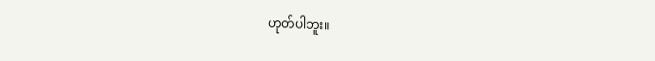ဟုတ်ပါဘူး။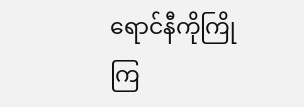ရောင်နီကိုကြိုကြ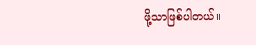ဖို့သာဖြစ်ပါတယ်။